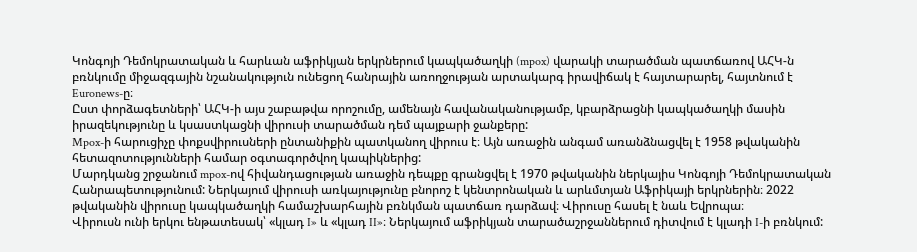Կոնգոյի Դեմոկրատական և հարևան աֆրիկյան երկրներում կապկածաղկի (mpox) վարակի տարածման պատճառով ԱՀԿ-ն բռնկումը միջազգային նշանակություն ունեցող հանրային առողջության արտակարգ իրավիճակ է հայտարարել, հայտնում է Euronews-ը։
Ըստ փորձագետների՝ ԱՀԿ-ի այս շաբաթվա որոշումը, ամենայն հավանականությամբ, կբարձրացնի կապկածաղկի մասին իրազեկությունը և կսաստկացնի վիրուսի տարածման դեմ պայքարի ջանքերը:
Mpox-ի հարուցիչը փոքսվիրուսների ընտանիքին պատկանող վիրուս է։ Այն առաջին անգամ առանձնացվել է 1958 թվականին հետազոտությունների համար օգտագործվող կապիկներից:
Մարդկանց շրջանում mpox-ով հիվանդացության առաջին դեպքը գրանցվել է 1970 թվականին ներկայիս Կոնգոյի Դեմոկրատական Հանրապետությունում: Ներկայում վիրուսի առկայությունը բնորոշ է կենտրոնական և արևմտյան Աֆրիկայի երկրներին։ 2022 թվականին վիրուսը կապկածաղկի համաշխարհային բռնկման պատճառ դարձավ։ Վիրուսը հասել է նաև Եվրոպա։
Վիրուսն ունի երկու ենթատեսակ՝ «կլադ I» և «կլադ II»։ Ներկայում աֆրիկյան տարածաշրջաններում դիտվում է կլադի I-ի բռնկում: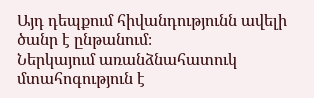Այդ դեպքում հիվանդությունն ավելի ծանր է ընթանում։
Ներկայում առանձնահատուկ մտահոգություն է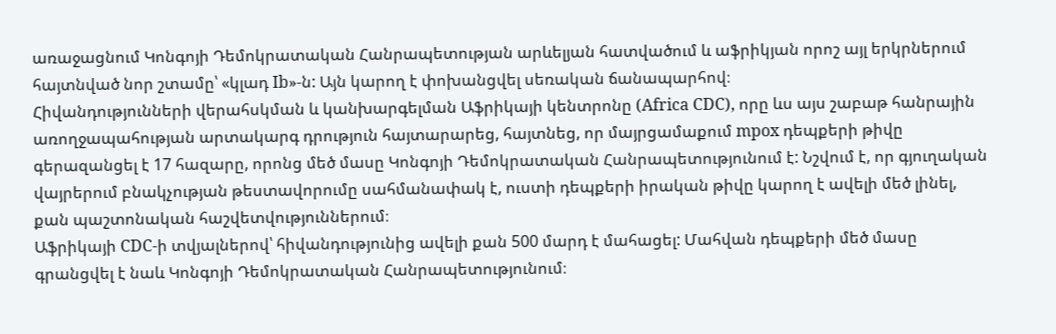առաջացնում Կոնգոյի Դեմոկրատական Հանրապետության արևելյան հատվածում և աֆրիկյան որոշ այլ երկրներում հայտնված նոր շտամը՝ «կլադ Ib»-ն: Այն կարող է փոխանցվել սեռական ճանապարհով։
Հիվանդությունների վերահսկման և կանխարգելման Աֆրիկայի կենտրոնը (Africa CDC), որը ևս այս շաբաթ հանրային առողջապահության արտակարգ դրություն հայտարարեց, հայտնեց, որ մայրցամաքում mpox դեպքերի թիվը գերազանցել է 17 հազարը, որոնց մեծ մասը Կոնգոյի Դեմոկրատական Հանրապետությունում է: Նշվում է, որ գյուղական վայրերում բնակչության թեստավորումը սահմանափակ է, ուստի դեպքերի իրական թիվը կարող է ավելի մեծ լինել, քան պաշտոնական հաշվետվություններում։
Աֆրիկայի CDC-ի տվյալներով՝ հիվանդությունից ավելի քան 500 մարդ է մահացել: Մահվան դեպքերի մեծ մասը գրանցվել է նաև Կոնգոյի Դեմոկրատական Հանրապետությունում։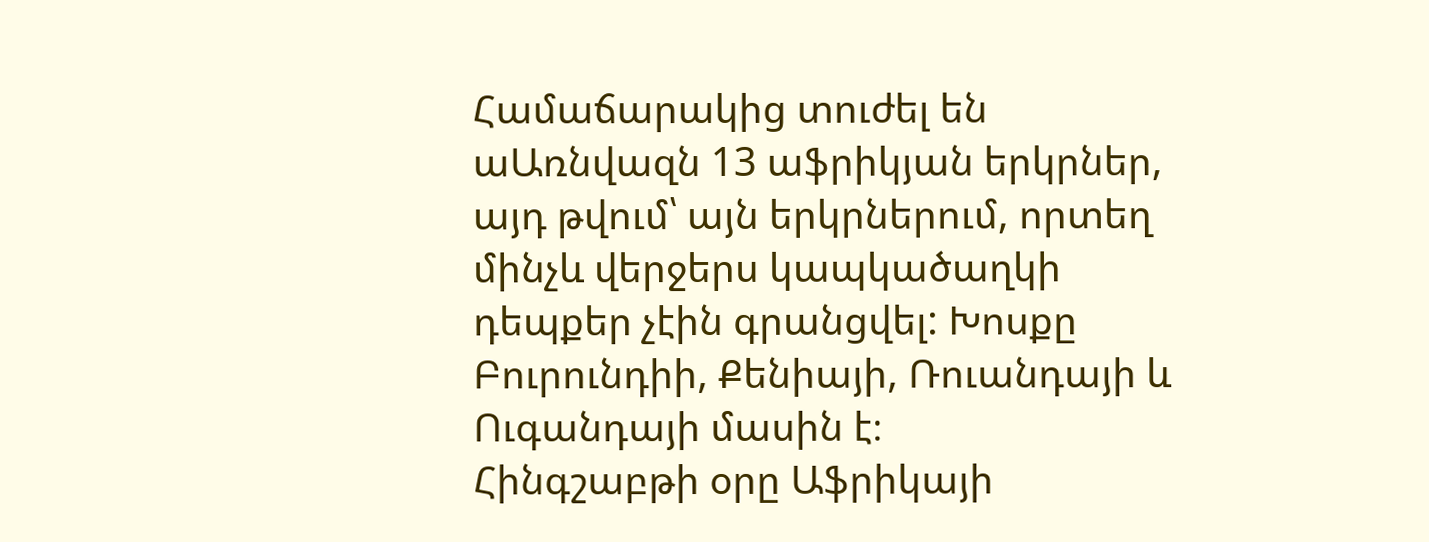Համաճարակից տուժել են աԱռնվազն 13 աֆրիկյան երկրներ, այդ թվում՝ այն երկրներում, որտեղ մինչև վերջերս կապկածաղկի դեպքեր չէին գրանցվել: Խոսքը Բուրունդիի, Քենիայի, Ռուանդայի և Ուգանդայի մասին է։
Հինգշաբթի օրը Աֆրիկայի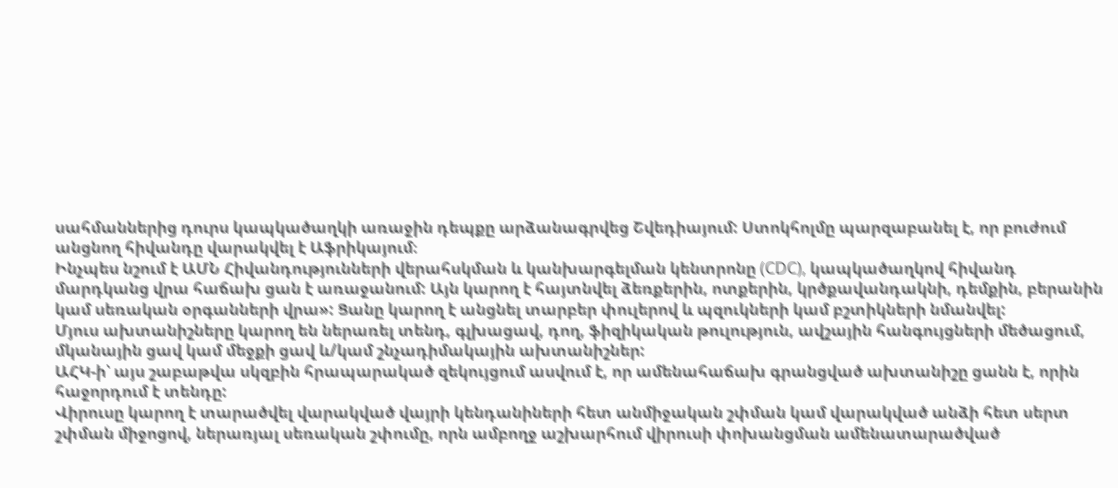սահմաններից դուրս կապկածաղկի առաջին դեպքը արձանագրվեց Շվեդիայում: Ստոկհոլմը պարզաբանել է, որ բուժում անցնող հիվանդը վարակվել է Աֆրիկայում։
Ինչպես նշում է ԱՄՆ Հիվանդությունների վերահսկման և կանխարգելման կենտրոնը (CDC), կապկածաղկով հիվանդ մարդկանց վրա հաճախ ցան է առաջանում: Այն կարող է հայտնվել ձեռքերին, ոտքերին, կրծքավանդակնի, դեմքին, բերանին կամ սեռական օրգանների վրա»: Ցանը կարող է անցնել տարբեր փուլերով և պզուկների կամ բշտիկների նմանվել:
Մյուս ախտանիշները կարող են ներառել տենդ, գլխացավ, դող, ֆիզիկական թուլություն, ավշային հանգույցների մեծացում, մկանային ցավ կամ մեջքի ցավ և/կամ շնչադիմակային ախտանիշներ:
ԱՀԿ-ի՝ այս շաբաթվա սկզբին հրապարակած զեկույցում ասվում է, որ ամենահաճախ գրանցված ախտանիշը ցանն է, որին հաջորդում է տենդը:
Վիրուսը կարող է տարածվել վարակված վայրի կենդանիների հետ անմիջական շփման կամ վարակված անձի հետ սերտ շփման միջոցով, ներառյալ սեռական շփումը, որն ամբողջ աշխարհում վիրուսի փոխանցման ամենատարածված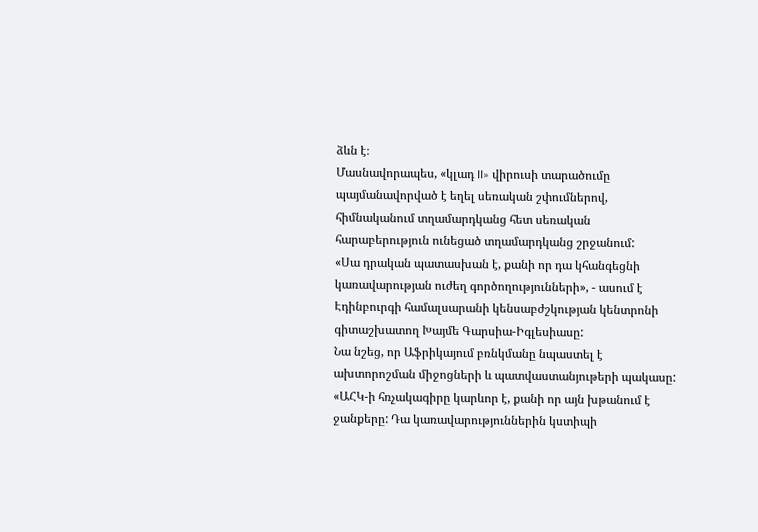ձևն է։
Մասնավորապես, «կլադ II» վիրուսի տարածումը պայմանավորված է եղել սեռական շփումներով, հիմնականում տղամարդկանց հետ սեռական հարաբերություն ունեցած տղամարդկանց շրջանում:
«Սա դրական պատասխան է, քանի որ դա կհանգեցնի կառավարության ուժեղ գործողությունների», - ասում է Էդինբուրգի համալսարանի կենսաբժշկության կենտրոնի գիտաշխատող Խայմե Գարսիա-Իգլեսիասը:
Նա նշեց, որ Աֆրիկայում բռնկմանը նպաստել է ախտորոշման միջոցների և պատվաստանյութերի պակասը:
«ԱՀԿ-ի հռչակագիրը կարևոր է, քանի որ այն խթանում է ջանքերը: Դա կառավարություններին կստիպի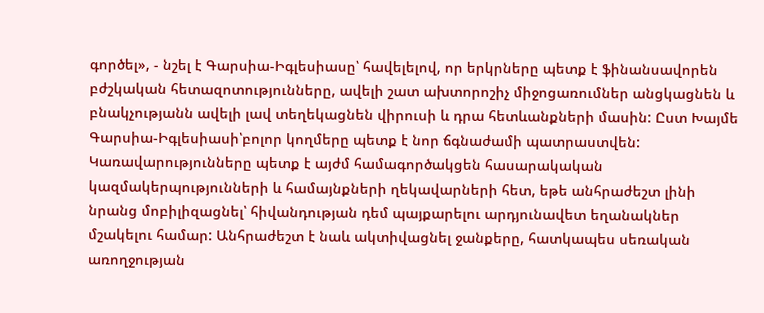գործել», - նշել է Գարսիա-Իգլեսիասը՝ հավելելով, որ երկրները պետք է ֆինանսավորեն բժշկական հետազոտությունները, ավելի շատ ախտորոշիչ միջոցառումներ անցկացնեն և բնակչությանն ավելի լավ տեղեկացնեն վիրուսի և դրա հետևանքների մասին: Ըստ Խայմե Գարսիա-Իգլեսիասի՝բոլոր կողմերը պետք է նոր ճգնաժամի պատրաստվեն:
Կառավարությունները պետք է այժմ համագործակցեն հասարակական կազմակերպությունների և համայնքների ղեկավարների հետ, եթե անհրաժեշտ լինի նրանց մոբիլիզացնել՝ հիվանդության դեմ պայքարելու արդյունավետ եղանակներ մշակելու համար: Անհրաժեշտ է նաև ակտիվացնել ջանքերը, հատկապես սեռական առողջության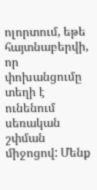ոլորտում, եթե հայտնաբերվի, որ փոխանցումը տեղի է ունենում սեռական շփման միջոցով: Մենք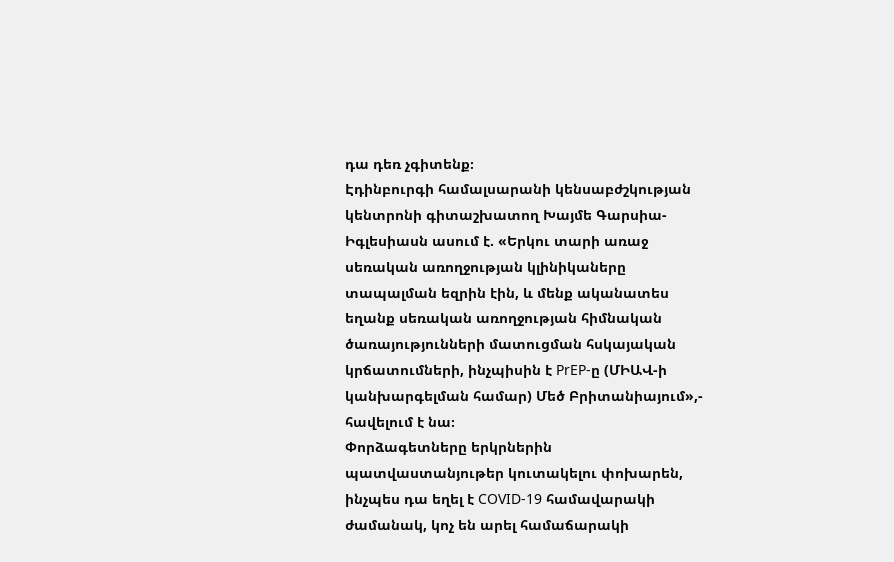դա դեռ չգիտենք։
Էդինբուրգի համալսարանի կենսաբժշկության կենտրոնի գիտաշխատող Խայմե Գարսիա-Իգլեսիասն ասում է. «Երկու տարի առաջ սեռական առողջության կլինիկաները տապալման եզրին էին, և մենք ականատես եղանք սեռական առողջության հիմնական ծառայությունների մատուցման հսկայական կրճատումների, ինչպիսին է PrEP-ը (ՄԻԱՎ-ի կանխարգելման համար) Մեծ Բրիտանիայում»,- հավելում է նա։
Փորձագետները երկրներին պատվաստանյութեր կուտակելու փոխարեն, ինչպես դա եղել է COVID-19 համավարակի ժամանակ, կոչ են արել համաճարակի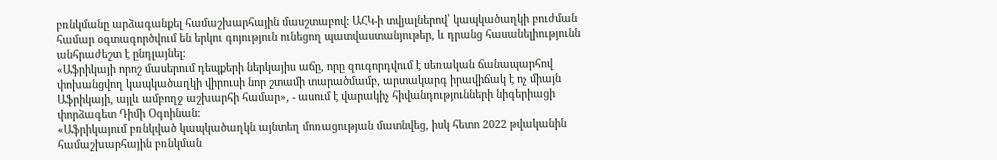բռնկմանը արձագանքել համաշխարհային մասշտաբով: ԱՀԿ-ի տվյալներով՝ կապկածաղկի բուժման համար օգտագործվում են երկու գոյություն ունեցող պատվաստանյութեր, և դրանց հասանելիությունն անհրաժեշտ է ընդլայնել։
«Աֆրիկայի որոշ մասերում դեպքերի ներկայիս աճը, որը զուգորդվում է սեռական ճանապարհով փոխանցվող կապկածաղկի վիրուսի նոր շտամի տարածմամբ, արտակարգ իրավիճակ է ոչ միայն Աֆրիկայի, այլև ամբողջ աշխարհի համար», - ասում է վարակիչ հիվանդությունների նիգերիացի փորձագետ Դիմի Օգոինան:
«Աֆրիկայում բռնկված կապկածաղկն այնտեղ մոռացության մատնվեց, իսկ հետո 2022 թվականին համաշխարհային բռնկման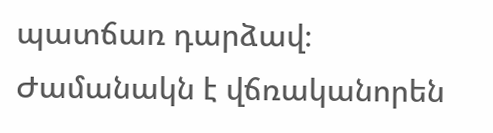պատճառ դարձավ։ Ժամանակն է վճռականորեն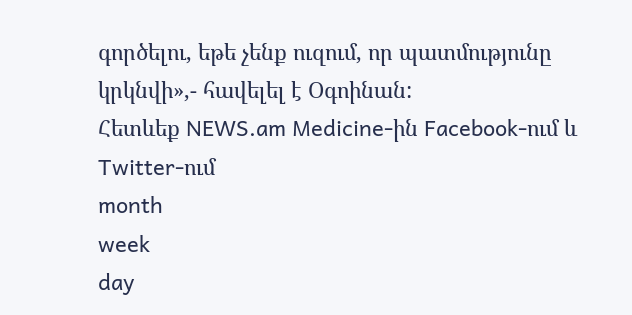գործելու, եթե չենք ուզում, որ պատմությունը կրկնվի»,- հավելել է Օգոինան:
Հետևեք NEWS.am Medicine-ին Facebook-ում և Twitter-ում
month
week
day